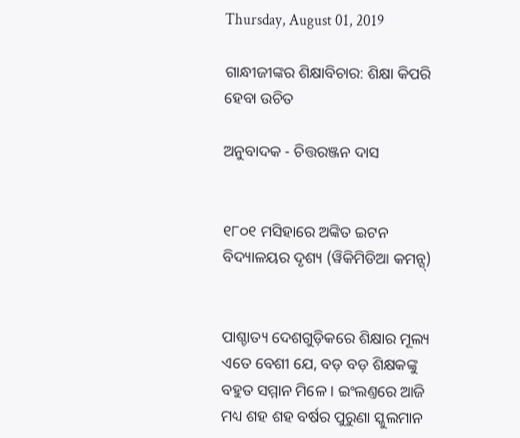Thursday, August 01, 2019

ଗାନ୍ଧୀଜୀଙ୍କର ଶିକ୍ଷାବିଚାର: ଶିକ୍ଷା କିପରି ହେବା ଉଚିତ

ଅନୁବାଦକ - ଚିତ୍ତରଞ୍ଜନ ଦାସ


୧୮୦୧ ମସିହାରେ ଅଙ୍କିତ ଇଟନ ବିଦ୍ୟାଳୟର ଦୃଶ୍ୟ (ୱିକିମିଡିଆ କମନ୍ସ୍)


ପାଶ୍ଚାତ୍ୟ ଦେଶଗୁଡ଼ିକରେ ଶିକ୍ଷାର ମୂଲ୍ୟ ଏତେ ବେଶୀ ଯେ, ବଡ଼ ବଡ଼ ଶିକ୍ଷକଙ୍କୁ ବହୁତ ସମ୍ମାନ ମିଳେ । ଇଂଲଣ୍ତରେ ଆଜି ମଧ୍ୟ ଶହ ଶହ ବର୍ଷର ପୁରୁଣା ସ୍କୁଲମାନ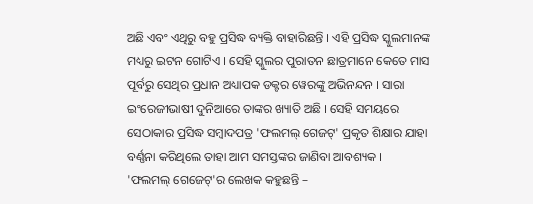ଅଛି ଏବଂ ଏଥିରୁ ବହୁ ପ୍ରସିଦ୍ଧ ବ୍ୟକ୍ତି ବାହାରିଛନ୍ତି । ଏହି ପ୍ରସିଦ୍ଧ ସ୍କୁଲମାନଙ୍କ ମଧ୍ୟରୁ ଇଟନ ଗୋଟିଏ । ସେହି ସ୍କୁଲର ପୁରାତନ ଛାତ୍ରମାନେ କେତେ ମାସ ପୂର୍ବରୁ ସେଥିର ପ୍ରଧାନ ଅଧ୍ୟାପକ ଡକ୍ଟର ୱେରଙ୍କୁ ଅଭିନନ୍ଦନ । ସାରା ଇଂରେଜୀଭାଷୀ ଦୁନିଆରେ ତାଙ୍କର ଖ୍ୟାତି ଅଛି । ସେହି ସମୟରେ ସେଠାକାର ପ୍ରସିଦ୍ଧ ସମ୍ୱାଦପତ୍ର 'ଫଲମଲ୍ ଗେଜଟ୍' ପ୍ରକୃତ ଶିକ୍ଷାର ଯାହା ବର୍ଣ୍ଣନା କରିଥିଲେ ତାହା ଆମ ସମସ୍ତଙ୍କର ଜାଣିବା ଆବଶ୍ୟକ ।
'ଫଲମଲ୍ ଗେଜେଟ୍‌'ର ଲେଖକ କହୁଛନ୍ତି –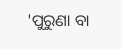'ପୁରୁଣା ବା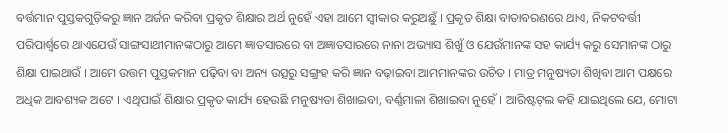ବର୍ତ୍ତମାନ ପୁସ୍ତକଗୁଡ଼ିକରୁ ଜ୍ଞାନ ଅର୍ଜନ କରିବା ପ୍ରକୃତ ଶିକ୍ଷାର ଅର୍ଥ ନୁହେଁ ଏହା ଆମେ ସ୍ୱୀକାର କରୁଅଛୁଁ । ପ୍ରକୃତ ଶିକ୍ଷା ବାତାବରଣରେ ଥାଏ, ନିକଟବର୍ତ୍ତୀ ପରିପାର୍ଶ୍ୱରେ ଥାଏଯେଉଁ ସାଙ୍ଗସାଥୀମାନଙ୍କଠାରୁ ଆମେ ଜ୍ଞାତସାରରେ ବା ଅଜ୍ଞାତସାରରେ ନାନା ଅଭ୍ୟାସ ଶିଖୁଁ ଓ ଯେଉଁମାନଙ୍କ ସହ କାର୍ଯ୍ୟ କରୁ ସେମାନଙ୍କ ଠାରୁ ଶିକ୍ଷା ପାଇଥାଉଁ । ଆମେ ଉତ୍ତମ ପୁସ୍ତକମାନ ପଢ଼ିବା ବା ଅନ୍ୟ ଉତ୍ସରୁ ସଙ୍ଗ୍ରହ କରି ଜ୍ଞାନ ବଢ଼ାଇବା ଆମମାନଙ୍କର ଉଚିତ । ମାତ୍ର ମନୁଷ୍ୟତା ଶିଖିବା ଆମ ପକ୍ଷରେ ଅଧିକ ଆବଶ୍ୟକ ଅଟେ । ଏଥିପାଇଁ ଶିକ୍ଷାର ପ୍ରକୃତ କାର୍ଯ୍ୟ ହେଉଛି ମନୁଷ୍ୟତା ଶିଖାଇବା, ବର୍ଣ୍ଣମାଳା ଶିଖାଇବା ନୁହେଁ । ଆରିଷ୍ଟଟ୍‌ଲ କହି ଯାଇଥିଲେ ଯେ, ମୋଟା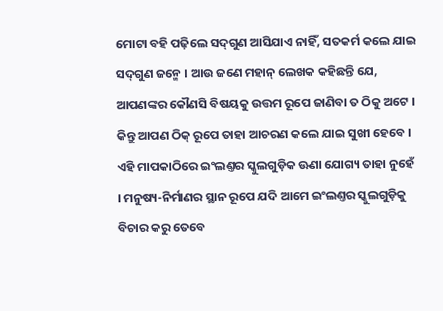ମୋଟା ବହି ପଢ଼ିଲେ ସଦ୍‌ଗୁଣ ଆସିଯାଏ ନାହିଁ, ସତକର୍ମ କଲେ ଯାଇ ସଦ୍‌ଗୁଣ ଜନ୍ମେ । ଆଉ ଜଣେ ମହାନ୍ ଲେଖକ କହିଛନ୍ତି ଯେ, ଆପଣଙ୍କର କୌଣସି ବିଷୟକୁ ଉତ୍ତମ ରୂପେ ଜାଣିବା ତ ଠିକୁ ଅଟେ । କିନ୍ତୁ ଆପଣ ଠିକ୍ ରୂପେ ତାହା ଆଚରଣ କଲେ ଯାଇ ସୁଖୀ ହେବେ । ଏହି ମାପକାଠିରେ ଇଂଲଣ୍ତର ସ୍କୁଲଗୁଡ଼ିକ ଊଣା ଯୋଗ୍ୟ ତାହା ନୁହେଁ । ମନୁଷ୍ୟ-ନିର୍ମାଣର ସ୍ଥାନ ରୂପେ ଯଦି ଆମେ ଇଂଲଣ୍ତର ସ୍କୁଲଗୁଡ଼ିକୁ ବିଚାର କରୁ ତେବେ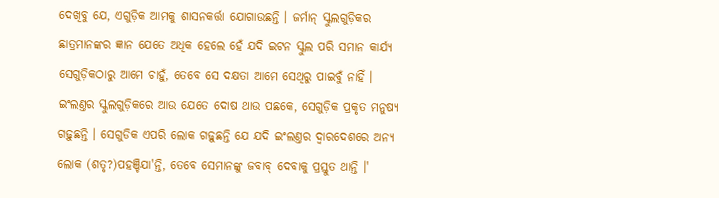ଦେଖିବୁ ଯେ, ଏଗୁଡ଼ିକ ଆମକୁ ଶାସନକର୍ତ୍ତା ଯୋଗାଉଛନ୍ତି । ଜର୍ମାନ୍ ସ୍କୁଲଗୁଡ଼ିକର ଛାତ୍ରମାନଙ୍କର ଜ୍ଞାନ ଯେତେ ଅଧିକ ହେଲେ ହେଁ ଯଦି ଇଟନ ସ୍କୁଲ ପରି ସମାନ କାର୍ଯ୍ୟ ସେଗୁଡ଼ିକଠାରୁ ଆମେ ଚାହୁଁ, ତେବେ ସେ ଦକ୍ଷତା ଆମେ ସେଥିରୁ ପାଇବୁଁ ନାହିଁ । ଇଂଲଣ୍ତର ସ୍କୁଲଗୁଡ଼ିକରେ ଆଉ ଯେତେ ଦୋଷ ଥାଉ ପଛକେ, ସେଗୁଡ଼ିକ ପ୍ରକୃତ ମନୁଷ୍ୟ ଗଢ଼ୁଛନ୍ତି । ସେଗୁଡିକ ଏପରି ଲୋକ ଗଢ଼ୁଛନ୍ତି ଯେ ଯଦି ଇଂଲଣ୍ତର ଦ୍ୱାରଦେଶରେ ଅନ୍ୟ ଲୋକ (ଶତୃ?)ପହଞ୍ଚିଯା'ନ୍ତି, ତେବେ ସେମାନଙ୍କୁ ଜବାବ୍ ଦେବାକୁ ପ୍ରସ୍ତୁତ ଥାନ୍ତି ।'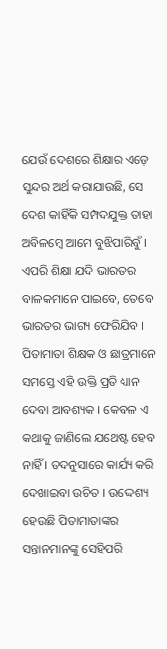ଯେଉଁ ଦେଶରେ ଶିକ୍ଷାର ଏଡ଼େ ସୁନ୍ଦର ଅର୍ଥ କରାଯାଉଛି, ସେ ଦେଶ କାହିଁକି ସମ୍ପଦଯୁକ୍ତ ତାହା ଅବିଳମ୍ୱେ ଆମେ ବୁଝିପାରିବୁଁ । ଏପରି ଶିକ୍ଷା ଯଦି ଭାରତର ବାଳକମାନେ ପାଇବେ, ତେବେ ଭାରତର ଭାଗ୍ୟ ଫେରିଯିବ । ପିତାମାତା ଶିକ୍ଷକ ଓ ଛାତ୍ରମାନେ ସମସ୍ତେ ଏହି ଉକ୍ତି ପ୍ରତି ଧ୍ୟାନ ଦେବା ଆବଶ୍ୟକ । କେବଳ ଏ କଥାକୁ ଜାଣିଲେ ଯଥେଷ୍ଟ ହେବ ନାହିଁ । ତଦନୁସାରେ କାର୍ଯ୍ୟ କରି ଦେଖାଇବା ଉଚିତ । ଉଦ୍ଦେଶ୍ୟ ହେଉଛି ପିତାମାତାଙ୍କର ସନ୍ତାନମାନଙ୍କୁ ସେହିପରି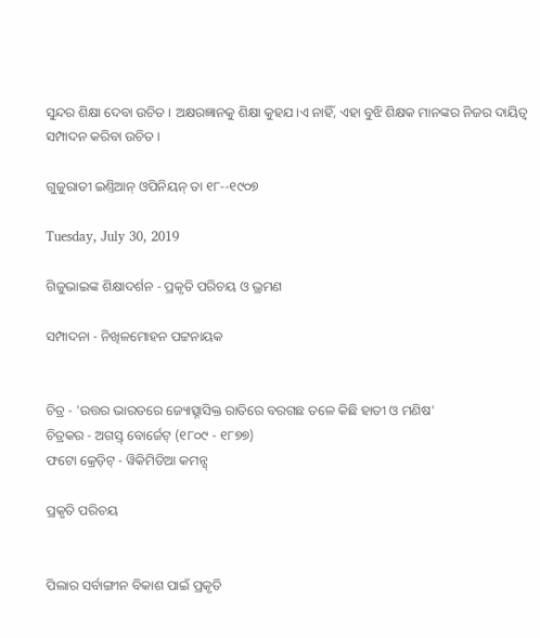ସୁନ୍ଦର ଶିକ୍ଷା ଦେବା ଉଚିତ । ଅକ୍ଷରଜ୍ଞାନକୁ ଶିକ୍ଷା କୁହଯ।ଏ ନାହିଁ, ଏହା ବୁଝି ଶିକ୍ଷକ ମାନଙ୍କର ନିଜର ଦାୟିତ୍ୱ ସମ୍ପାଦନ କରିବା ଉଚିତ ।

ଗୁଜୁରାତୀ ଇଣ୍ତିଆନ୍ ଓପିନିୟନ୍ ତା ୧୮--୧୯୦୭

Tuesday, July 30, 2019

ଗିଜୁଭାଇଙ୍କ ଶିକ୍ଷାଦର୍ଶନ - ପ୍ରକୃତି ପରିଚୟ ଓ ଭ୍ରମଣ

ସମ୍ପାଦନା - ନିଖିଳମୋହନ ପଟ୍ଟନାୟକ


ଚିତ୍ର - 'ଉତ୍ତର ଭାରତରେ ଜ୍ୟୋତ୍ସ୍ନାସିକ୍ତ ରାତିରେ ବରଗଛ ତଳେ କିଛି ହାତୀ ଓ ମଣିଷ'
ଚିତ୍ରକର - ଅଗସ୍ତ୍ ବୋର୍ଜେଟ୍ (୧୮୦୯ - ୧୮୭୭)
ଫଟୋ କ୍ରେଡ଼ିଟ୍ - ୱିକିମିଡିଆ କମନ୍ସ୍

ପ୍ରକୃତି ପରିଚୟ


ପିଲାର ସର୍ବାଙ୍ଗୀନ ବିକାଶ ପାଇଁ ପ୍ରକୃତି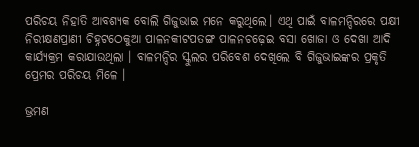ପରିଚୟ ନିହାତି ଆବଶ୍ୟକ ବୋଲି ଗିଜୁଭାଇ ମନେ କରୁଥିଲେ। ଏଥି ପାଇଁ ବାଳମନ୍ଦିରରେ ପକ୍ଷୀ ନିରୀକ୍ଷଣପ୍ରାଣୀ ଚିହ୍ନଟଠେକୁଆ ପାଳନକୀଟପତଙ୍ଗ ପାଳନଚଢ଼େଇ ବସା ଖୋଜା ଓ ଦେଖା ଆଦି କାର୍ଯ୍ୟକ୍ରମ କରାଯାଉଥିଲା । ବାଳମନ୍ଦିର ସ୍କୁଲର ପରିବେଶ ଦେଖିଲେ ବି ଗିଜୁଭାଇଙ୍କର ପ୍ରକୃତି ପ୍ରେମର ପରିଚୟ ମିଳେ ।

ଭ୍ରମଣ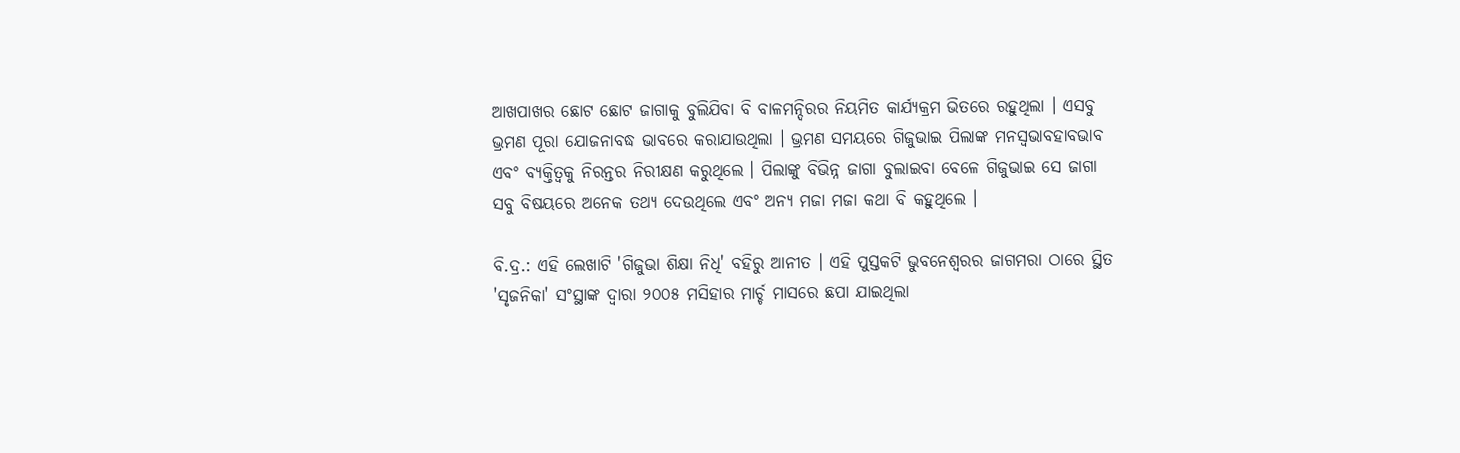ଆଖପାଖର ଛୋଟ ଛୋଟ ଜାଗାକୁ ବୁଲିଯିବା ବି ବାଳମନ୍ଦିରର ନିୟମିତ କାର୍ଯ୍ୟକ୍ରମ ଭିତରେ ରହୁଥିଲା । ଏସବୁ ଭ୍ରମଣ ପୂରା ଯୋଜନାବଦ୍ଧ ଭାବରେ କରାଯାଉଥିଲା । ଭ୍ରମଣ ସମୟରେ ଗିଜୁଭାଇ ପିଲାଙ୍କ ମନସ୍ୱଭାବହାବଭାବ ଏବଂ ବ୍ୟକ୍ତିତ୍ୱକୁ ନିରନ୍ତର ନିରୀକ୍ଷଣ କରୁଥିଲେ । ପିଲାଙ୍କୁ ବିଭିନ୍ନ ଜାଗା ବୁଲାଇବା ବେଳେ ଗିଜୁଭାଇ ସେ ଜାଗା ସବୁ ବିଷୟରେ ଅନେକ ତଥ୍ୟ ଦେଉଥିଲେ ଏବଂ ଅନ୍ୟ ମଜା ମଜା କଥା ବି କହୁଥିଲେ ।

ବି.ଦ୍ର.: ଏହି ଲେଖାଟି 'ଗିଜୁଭା ଶିକ୍ଷା ନିଧି' ବହିରୁ ଆନୀତ । ଏହି ପୁସ୍ତକଟି ଭୁବନେଶ୍ୱରର ଜାଗମରା ଠାରେ ସ୍ଥିତ 'ସୃଜନିକା' ସଂସ୍ଥାଙ୍କ ଦ୍ୱାରା ୨୦୦୫ ମସିହାର ମାର୍ଚ୍ଚ ମାସରେ ଛପା ଯାଇଥିଲା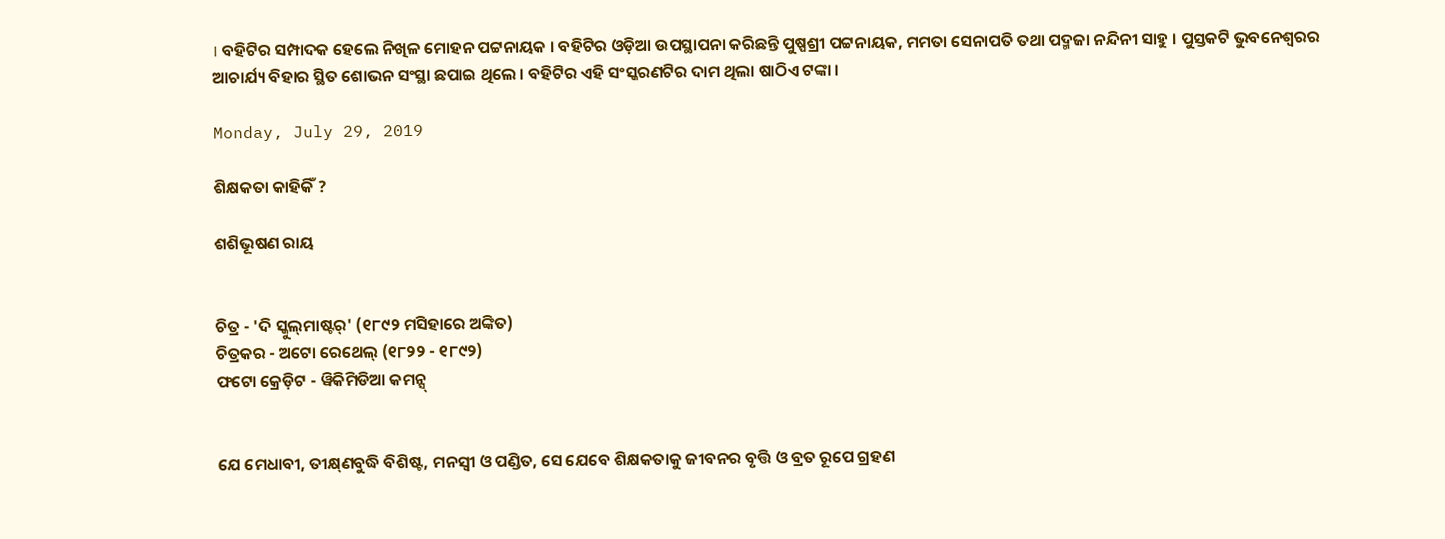। ବହିଟିର ସମ୍ପାଦକ ହେଲେ ନିଖିଳ ମୋହନ ପଟ୍ଟନାୟକ । ବହିଟିର ଓଡ଼ିଆ ଉପସ୍ଥାପନା କରିଛନ୍ତି ପୁଷ୍ପଶ୍ରୀ ପଟ୍ଟନାୟକ, ମମତା ସେନାପତି ତଥା ପଦ୍ମଜା ନନ୍ଦିନୀ ସାହୁ । ପୁସ୍ତକଟି ଭୁବନେଶ୍ୱରର ଆଚାର୍ଯ୍ୟ ବିହାର ସ୍ଥିତ ଶୋଭନ ସଂସ୍ଥା ଛପାଇ ଥିଲେ । ବହିଟିର ଏହି ସଂସ୍କରଣଟିର ଦାମ ଥିଲା ଷାଠିଏ ଟଙ୍କା ।

Monday, July 29, 2019

ଶିକ୍ଷକତା କାହିକିଁ ?

ଶଶିଭୂଷଣ ରାୟ


ଚିତ୍ର - 'ଦି ସ୍କୁଲ୍‌ମାଷ୍ଟର୍' (୧୮୯୨ ମସିହାରେ ଅଙ୍କିତ)
ଚିତ୍ରକର - ଅଟୋ ରେଥେଲ୍ (୧୮୨୨ - ୧୮୯୨)
ଫଟୋ କ୍ରେଡ଼ିଟ - ୱିକିମିଡିଆ କମନ୍ସ୍


ଯେ ମେଧାବୀ, ତୀକ୍ଷ୍‌ଣବୁଦ୍ଧି ବିଶିଷ୍ଟ, ମନସ୍ୱୀ ଓ ପଣ୍ଡିତ, ସେ ଯେବେ ଶିକ୍ଷକତାକୁ ଜୀବନର ବୃତ୍ତି ଓ ବ୍ରତ ରୂପେ ଗ୍ରହଣ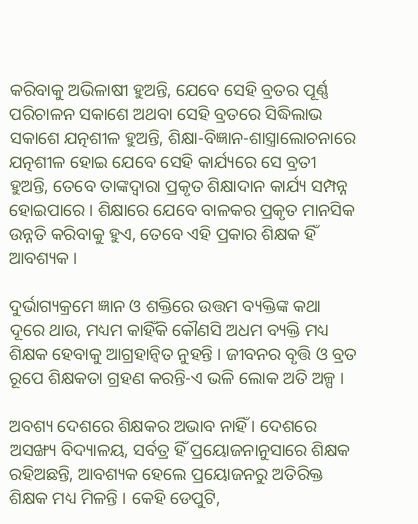କରିବାକୁ ଅଭିଳାଷୀ ହୁଅନ୍ତି, ଯେବେ ସେହି ବ୍ରତର ପୂର୍ଣ୍ଣ ପରିଚାଳନ ସକାଶେ ଅଥବା ସେହି ବ୍ରତରେ ସିଦ୍ଧିଲାଭ ସକାଶେ ଯତ୍ନଶୀଳ ହୁଅନ୍ତି, ଶିକ୍ଷା-ବିଜ୍ଞାନ-ଶାସ୍ତ୍ରାଲୋଚନାରେ ଯତ୍ନଶୀଳ ହୋଇ ଯେବେ ସେହି କାର୍ଯ୍ୟରେ ସେ ବ୍ରତୀ ହୁଅନ୍ତି, ତେବେ ତାଙ୍କଦ୍ୱାରା ପ୍ରକୃତ ଶିକ୍ଷାଦାନ କାର୍ଯ୍ୟ ସମ୍ପନ୍ନ ହୋଇପାରେ । ଶିକ୍ଷାରେ ଯେବେ ବାଳକର ପ୍ରକୃତ ମାନସିକ ଉନ୍ନତି କରିବାକୁ ହୁଏ, ତେବେ ଏହି ପ୍ରକାର ଶିକ୍ଷକ ହିଁ ଆବଶ୍ୟକ ।

ଦୁର୍ଭାଗ୍ୟକ୍ରମେ ଜ୍ଞାନ ଓ ଶକ୍ତିରେ ଉତ୍ତମ ବ୍ୟକ୍ତିଙ୍କ କଥା ଦୂରେ ଥାଉ, ମଧ୍ୟମ କାହିଁକି କୌଣସି ଅଧମ ବ୍ୟକ୍ତି ମଧ୍ୟ ଶିକ୍ଷକ ହେବାକୁ ଆଗ୍ରହାନ୍ୱିତ ନୁହନ୍ତି । ଜୀବନର ବୃତ୍ତି ଓ ବ୍ରତ ରୂପେ ଶିକ୍ଷକତା ଗ୍ରହଣ କରନ୍ତି-ଏ ଭଳି ଲୋକ ଅତି ଅଳ୍ପ ।

ଅବଶ୍ୟ ଦେଶରେ ଶିକ୍ଷକର ଅଭାବ ନାହିଁ । ଦେଶରେ ଅସଙ୍ଖ୍ୟ ବିଦ୍ୟାଳୟ, ସର୍ବତ୍ର ହିଁ ପ୍ରୟୋଜନାନୁସାରେ ଶିକ୍ଷକ ରହିଅଛନ୍ତି, ଆବଶ୍ୟକ ହେଲେ ପ୍ରୟୋଜନରୁ ଅତିରିକ୍ତ ଶିକ୍ଷକ ମଧ୍ୟ ମିଳନ୍ତି । କେହି ଡେପୁଟି,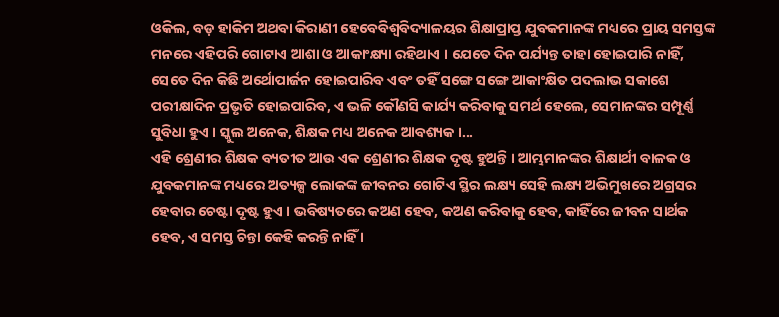ଓକିଲ, ବଡ଼ ହାକିମ ଅଥବା କିରାଣୀ ହେବେବିଶ୍ୱବିଦ୍ୟାଳୟର ଶିକ୍ଷାପ୍ରାପ୍ତ ଯୁବକମାନଙ୍କ ମଧ୍ୟରେ ପ୍ରାୟ ସମସ୍ତଙ୍କ ମନରେ ଏହିପରି ଗୋଟାଏ ଆଶା ଓ ଆକାଂକ୍ଷ୍ୟା ରହିଥାଏ । ଯେତେ ଦିନ ପର୍ଯ୍ୟନ୍ତ ତାହା ହୋଇପାରି ନାହିଁ, ସେତେ ଦିନ କିଛି ଅର୍ଥୋପାର୍ଜନ ହୋଇପାରିବ ଏବଂ ତହିଁ ସଙ୍ଗେ ସଙ୍ଗେ ଆକାଂକ୍ଷିତ ପଦଲାଭ ସକାଶେ ପରୀକ୍ଷାଦିନ ପ୍ରଭୃତି ହୋଇପାରିବ, ଏ ଭଳି କୌଣସି କାର୍ଯ୍ୟ କରିବାକୁ ସମର୍ଥ ହେଲେ, ସେମାନଙ୍କର ସମ୍ପୂର୍ଣ୍ଣ ସୁବିଧା ହୁଏ । ସ୍କୁଲ ଅନେକ, ଶିକ୍ଷକ ମଧ୍ୟ ଅନେକ ଆବଶ୍ୟକ ।...
ଏହି ଶ୍ରେଣୀର ଶିକ୍ଷକ ବ୍ୟତୀତ ଆଉ ଏକ ଶ୍ରେଣୀର ଶିକ୍ଷକ ଦୃଷ୍ଟ ହୁଅନ୍ତି । ଆମ୍ଭମାନଙ୍କର ଶିକ୍ଷାର୍ଥୀ ବାଳକ ଓ ଯୁବକମାନଙ୍କ ମଧ୍ୟରେ ଅତ୍ୟଳ୍ପ ଲୋକଙ୍କ ଜୀବନର ଗୋଟିଏ ସ୍ଥିର ଲକ୍ଷ୍ୟ ସେହି ଲକ୍ଷ୍ୟ ଅଭିମୁଖରେ ଅଗ୍ରସର ହେବାର ଚେଷ୍ଟା ଦୃଷ୍ଟ ହୁଏ । ଭବିଷ୍ୟତରେ କଅଣ ହେବ, କଅଣ କରିବାକୁ ହେବ, କାହିଁରେ ଜୀବନ ସାର୍ଥକ ହେବ, ଏ ସମସ୍ତ ଚିନ୍ତା କେହି କରନ୍ତି ନାହିଁ ।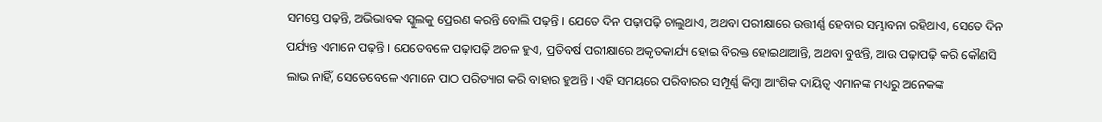ସମସ୍ତେ ପଢ଼ନ୍ତି, ଅଭିଭାବକ ସ୍କୁଲକୁ ପ୍ରେରଣ କରନ୍ତି ବୋଲି ପଢ଼ନ୍ତି । ଯେତେ ଦିନ ପଢ଼ାପଢ଼ି ଚାଲୁଥାଏ, ଅଥବା ପରୀକ୍ଷାରେ ଉତ୍ତୀର୍ଣ୍ଣ ହେବାର ସମ୍ଭାବନା ରହିଥାଏ, ସେତେ ଦିନ ପର୍ଯ୍ୟନ୍ତ ଏମାନେ ପଢ଼ନ୍ତି । ଯେତେବଳେ ପଢ଼ାପଢ଼ି ଅଚଳ ହୁଏ, ପ୍ରତିବର୍ଷ ପରୀକ୍ଷାରେ ଅକୃତକାର୍ଯ୍ୟ ହୋଇ ବିରକ୍ତ ହୋଇଥାଆନ୍ତି, ଅଥବା ବୁଝନ୍ତି, ଆଉ ପଢ଼ାପଢ଼ି କରି କୌଣସି ଲାଭ ନାହିଁ, ସେତେବେଳେ ଏମାନେ ପାଠ ପରିତ୍ୟାଗ କରି ବାହାର ହୁଅନ୍ତି । ଏହି ସମୟରେ ପରିବାରର ସମ୍ପୂର୍ଣ୍ଣ କିମ୍ୱା ଆଂଶିକ ଦାୟିତ୍ୱ ଏମାନଙ୍କ ମଧ୍ୟରୁ ଅନେକଙ୍କ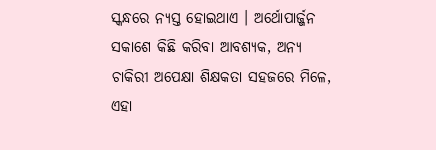ସ୍କନ୍ଧରେ ନ୍ୟସ୍ତ ହୋଇଥାଏ । ଅର୍ଥୋପାର୍ଜ୍ଜନ ସକାଶେ କିଛି କରିବା ଆବଶ୍ୟକ, ଅନ୍ୟ ଚାକିରୀ ଅପେକ୍ଷା ଶିକ୍ଷକତା ସହଜରେ ମିଳେ, ଏହା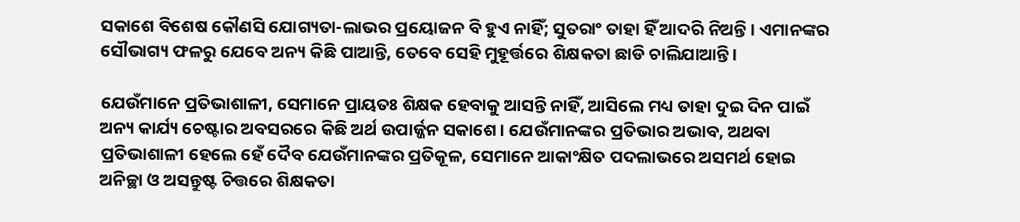ସକାଶେ ବିଶେଷ କୌଣସି ଯୋଗ୍ୟତା-ଲାଭର ପ୍ରୟୋଜନ ବି ହୁଏ ନାହିଁ; ସୁତରାଂ ତାହା ହିଁ ଆଦରି ନିଅନ୍ତି । ଏମାନଙ୍କର ସୌଭାଗ୍ୟ ଫଳରୁ ଯେବେ ଅନ୍ୟ କିଛି ପାଆନ୍ତି, ତେବେ ସେହି ମୁହୂର୍ତ୍ତରେ ଶିକ୍ଷକତା ଛାଡି ଚାଲିଯାଆନ୍ତି ।

ଯେଉଁମାନେ ପ୍ରତିଭାଶାଳୀ, ସେମାନେ ପ୍ରାୟତଃ ଶିକ୍ଷକ ହେବାକୁ ଆସନ୍ତି ନାହିଁ, ଆସିଲେ ମଧ୍ୟ ତାହା ଦୁଇ ଦିନ ପାଇଁ ଅନ୍ୟ କାର୍ଯ୍ୟ ଚେଷ୍ଟାର ଅବସରରେ କିଛି ଅର୍ଥ ଉପାର୍ଜ୍ଜନ ସକାଶେ । ଯେଉଁମାନଙ୍କର ପ୍ରତିଭାର ଅଭାବ, ଅଥବା ପ୍ରତିଭାଶାଳୀ ହେଲେ ହେଁ ଦୈବ ଯେଉଁମାନଙ୍କର ପ୍ରତିକୂଳ, ସେମାନେ ଆକାଂକ୍ଷିତ ପଦଲାଭରେ ଅସମର୍ଥ ହୋଇ ଅନିଚ୍ଛା ଓ ଅସନ୍ତୁଷ୍ଟ ଚିତ୍ତରେ ଶିକ୍ଷକତା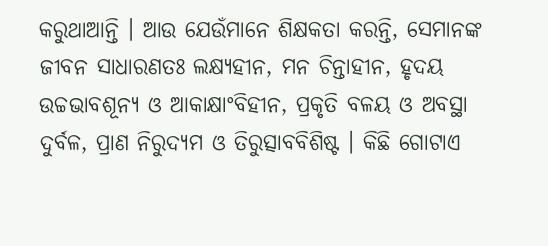କରୁଥାଆନ୍ତି । ଆଉ ଯେଉଁମାନେ ଶିକ୍ଷକତା କରନ୍ତି, ସେମାନଙ୍କ ଜୀବନ ସାଧାରଣତଃ ଲକ୍ଷ୍ୟହୀନ, ମନ ଚିନ୍ତାହୀନ, ହୃଦୟ ଉଚ୍ଚଭାବଶୂନ୍ୟ ଓ ଆକାକ୍ଷାଂବିହୀନ, ପ୍ରକୃତି ବଳୟ ଓ ଅବସ୍ଥା ଦୁର୍ବଳ, ପ୍ରାଣ ନିରୁଦ୍ୟମ ଓ ତିରୁତ୍ସାବବିଶିଷ୍ଟ । କିଛି ଗୋଟାଏ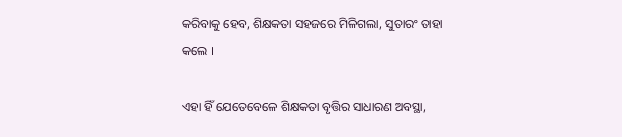କରିବାକୁ ହେବ, ଶିକ୍ଷକତା ସହଜରେ ମିଳିଗଲା, ସୁତାରଂ ତାହା କଲେ ।

ଏହା ହିଁ ଯେତେବେଳେ ଶିକ୍ଷକତା ବୃତ୍ତିର ସାଧାରଣ ଅବସ୍ଥା,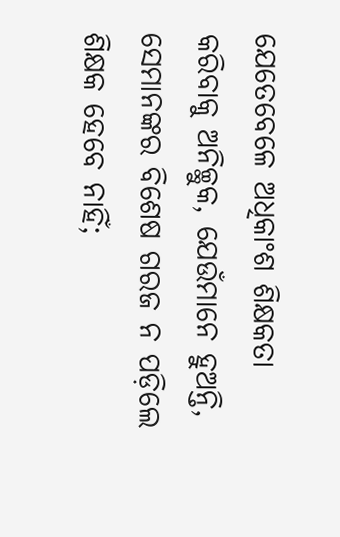ଯେତେବେଳେ ଅଧିକାଂଶ ଶିକ୍ଷକତା କରିବାକୁ ଅନିଚ୍ଛୁକ, ଯେଉଁମାନେ ହୁଅନ୍ତି, ସେମାନଙ୍କର ବିଶେଷ ଗରଜ ନ ପଡ଼ିଲେ ଶିକ୍ଷକ ହେବେ ନାହିଁ;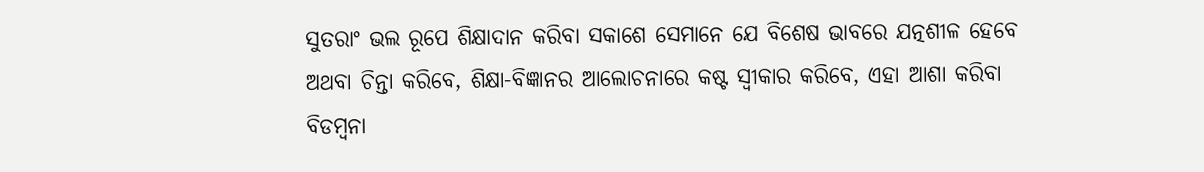ସୁତରାଂ ଭଲ ରୂପେ ଶିକ୍ଷାଦାନ କରିବା ସକାଶେ ସେମାନେ ଯେ ବିଶେଷ ଭାବରେ ଯତ୍ନଶୀଳ ହେବେ ଅଥବା ଚିନ୍ତା କରିବେ, ଶିକ୍ଷା-ବିଜ୍ଞାନର ଆଲୋଚନାରେ କଷ୍ଟ ସ୍ୱୀକାର କରିବେ, ଏହା ଆଶା କରିବା ବିଡମ୍ୱନା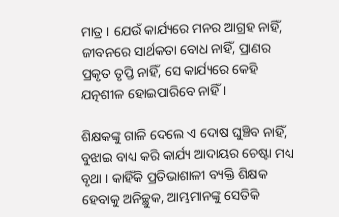ମାତ୍ର । ଯେଉଁ କାର୍ଯ୍ୟରେ ମନର ଆଗ୍ରହ ନାହିଁ, ଜୀବନରେ ସାର୍ଥକତା ବୋଧ ନାହିଁ, ପ୍ରାଣର ପ୍ରକୃତ ତୃପ୍ତି ନାହିଁ, ସେ କାର୍ଯ୍ୟରେ କେହି ଯତ୍ନଶୀଳ ହୋଇପାରିବେ ନାହିଁ ।

ଶିକ୍ଷକଙ୍କୁ ଗାଳି ଦେଲେ ଏ ଦୋଷ ଘୁଞ୍ଚିବ ନାହିଁ, ବୁଝାଇ ବାଧ୍ୟ କରି କାର୍ଯ୍ୟ ଆଦାୟର ଚେଷ୍ଟା ମଧ୍ୟ ବୃଥା । କାହିଁକି ପ୍ରତିଭାଶାଳୀ ବ୍ୟକ୍ତି ଶିକ୍ଷକ ହେବାକୁ ଅନିଚ୍ଛୁକ, ଆମ୍ଭମାନଙ୍କୁ ସେତିକି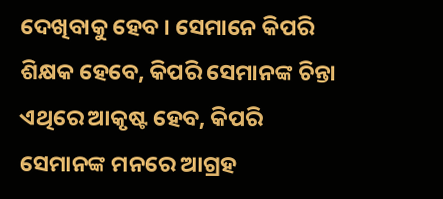ଦେଖିବାକୁ ହେବ । ସେମାନେ କିପରି ଶିକ୍ଷକ ହେବେ, କିପରି ସେମାନଙ୍କ ଚିନ୍ତା ଏଥିରେ ଆକୃଷ୍ଟ ହେବ, କିପରି ସେମାନଙ୍କ ମନରେ ଆଗ୍ରହ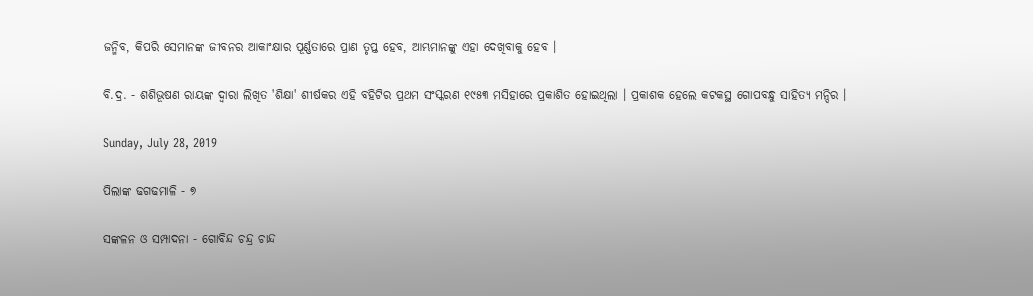ଜନ୍ମିବ, କିପରି ସେମାନଙ୍କ ଜୀବନର ଆକାଂକ୍ଷାର ପୂର୍ଣ୍ଣତାରେ ପ୍ରାଣ ତୃପ୍ତ ହେବ, ଆମ୍ଭମାନଙ୍କୁ ଏହା ଦେଖିବାକୁ ହେବ ।

ବି.ଦ୍ର. - ଶଶିଭୂଷଣ ରାୟଙ୍କ ଦ୍ୱାରା ଲିଖିତ 'ଶିକ୍ଷା' ଶୀର୍ଷକର ଏହି ବହିଟିର ପ୍ରଥମ ସଂସ୍କରଣ ୧୯୫୩ ମସିହାରେ ପ୍ରକାଶିତ ହୋଇଥିଲା । ପ୍ରକାଶକ ହେଲେ କଟକସ୍ଥ ଗୋପବନ୍ଧୁ ସାହିତ୍ୟ ମନ୍ଦିର ।

Sunday, July 28, 2019

ପିଲାଙ୍କ ଢଗଢମାଳି - ୭

ସଙ୍କଳନ ଓ ସମ୍ପାଦନା - ଗୋବିନ୍ଦ ଚନ୍ଦ୍ର ଚାନ୍ଦ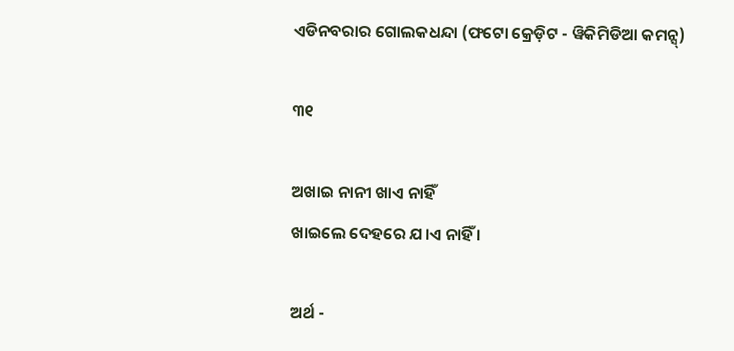ଏଡିନବରାର ଗୋଲକଧନ୍ଦା (ଫଟୋ କ୍ରେଡ଼ିଟ - ୱିକିମିଡିଆ କମନ୍ସ୍)

୩୧

ଅଖାଇ ନାନୀ ଖାଏ ନାହିଁ
ଖାଇଲେ ଦେହରେ ଯ।ଏ ନାହିଁ ।

ଅର୍ଥ -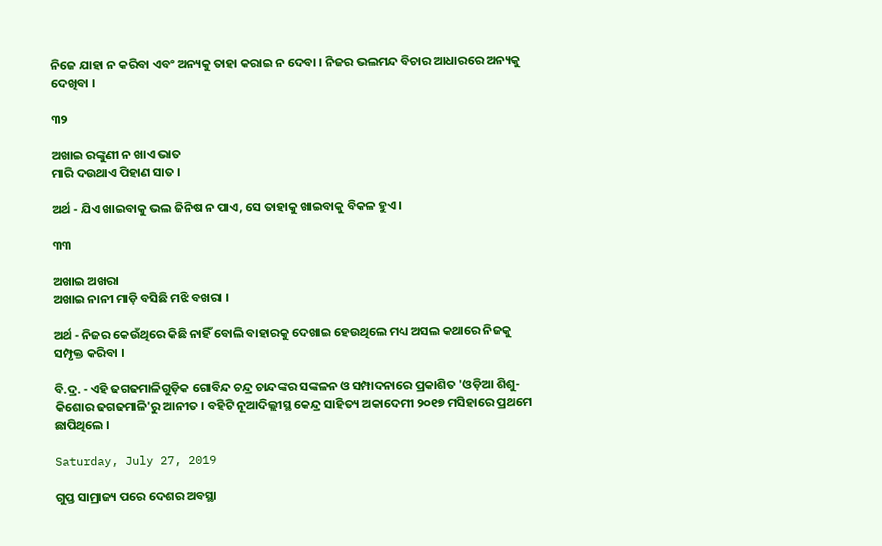ନିଜେ ଯାହା ନ କରିବା ଏବଂ ଅନ୍ୟକୁ ତାହା କରାଇ ନ ଦେବା । ନିଜର ଭଲମନ୍ଦ ବିଚାର ଆଧାରରେ ଅନ୍ୟକୁ ଦେଖିବା ।

୩୨

ଅଖାଇ ରଙ୍କୁଣୀ ନ ଖାଏ ଭାତ
ମାରି ଦଉଥାଏ ପିହାଣ ସାତ ।

ଅର୍ଥ - ଯିଏ ଖାଇବାକୁ ଭଲ ଜିନିଷ ନ ପାଏ, ସେ ତାହାକୁ ଖାଇବାକୁ ବିକଳ ହୁଏ ।

୩୩

ଅଖାଇ ଅଖରା
ଅଖାଇ ନାନୀ ମାଡ଼ି ବସିଛି ମଝି ବଖରା ।

ଅର୍ଥ - ନିଜର କେଉଁଥିରେ କିଛି ନାହିଁ ବୋଲି ବାହାରକୁ ଦେଖାଇ ହେଉଥିଲେ ମଧ୍ୟ ଅସଲ କଥାରେ ନିଜକୁ ସମ୍ପୃକ୍ତ କରିବା ।

ବି.ଦ୍ର. - ଏହି ଢଗଢମାଳିଗୁଡ଼ିକ ଗୋବିନ୍ଦ ଚନ୍ଦ୍ର ଚାନ୍ଦଙ୍କର ସଙ୍କଳନ ଓ ସମ୍ପାଦନାରେ ପ୍ରକାଶିତ 'ଓଡ଼ିଆ ଶିଶୁ-କିଶୋର ଢଗଢମାଳି'ରୁ ଆନୀତ । ବହିଟି ନୂଆଦିଲ୍ଲୀସ୍ଥ କେନ୍ଦ୍ର ସାହିତ୍ୟ ଅକାଦେମୀ ୨୦୧୭ ମସିହାରେ ପ୍ରଥମେ ଛାପିଥିଲେ ।

Saturday, July 27, 2019

ଗୁପ୍ତ ସାମ୍ରାଜ୍ୟ ପରେ ଦେଶର ଅବସ୍ଥା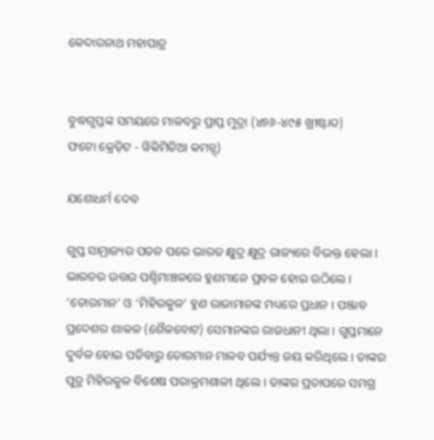କେଦାରନାଥ ମହାପାତ୍ର


ବୁଦ୍ଧଗୁପ୍ତଙ୍କ ସମୟରେ ମାଳବରୁ ପ୍ରାପ୍ତ ମୁଦ୍ରା (୪୭୬-୪୯୫ ଖ୍ରୀଷ୍ଟାବ୍ଦ)
ଫଟୋ କ୍ରେଡ଼ିଟ - ୱିକିମିଡିଆ କମନ୍ସ୍)

ଯଶୋଧର୍ମ ଦେବ

ଗୁପ୍ତ ସାମ୍ରାଜ୍ୟର ପତନ ପରେ ଭାରତ କ୍ଷୁଦ୍ର କ୍ଷୁଦ୍ର ରାଜ୍ୟରେ ବିଭକ୍ତ ହେଲା । ଭାରତର ଉତ୍ତର ପଶ୍ଚିମାଞ୍ଚଳରେ ହୁଣମାନେ ପ୍ରବଳ ହୋଇ ଉଠିଲେ । ‘ତୋରମାନ’ ଓ ‘ମିହିରକୁଳ’ ହୁଣ ରାଜାମାନଙ୍କ ମଧ୍ୟରେ ପ୍ରଧାନ । ପଞ୍ଜାବ ପ୍ରଦେଶର ଶାକଳ (ଶୈଳବୋଟ) ସେମାନଙ୍କର ରାଜଧାନୀ ଥିଲା । ଗୁପ୍ତମାନେ ଦୁର୍ବଳ ହୋଇ ପଡିବାରୁ ତୋରମାନ ମାଳବ ପର୍ଯ୍ୟନ୍ତ ଜୟ କରିଥିଲେ । ତାଙ୍କର ପୁତ୍ର ମିହିରକୁଳ ବିଶେଷ ପରାକ୍ରମଶାଳୀ ଥିଲେ । ତାଙ୍କର ପ୍ରତାପରେ ସମଗ୍ର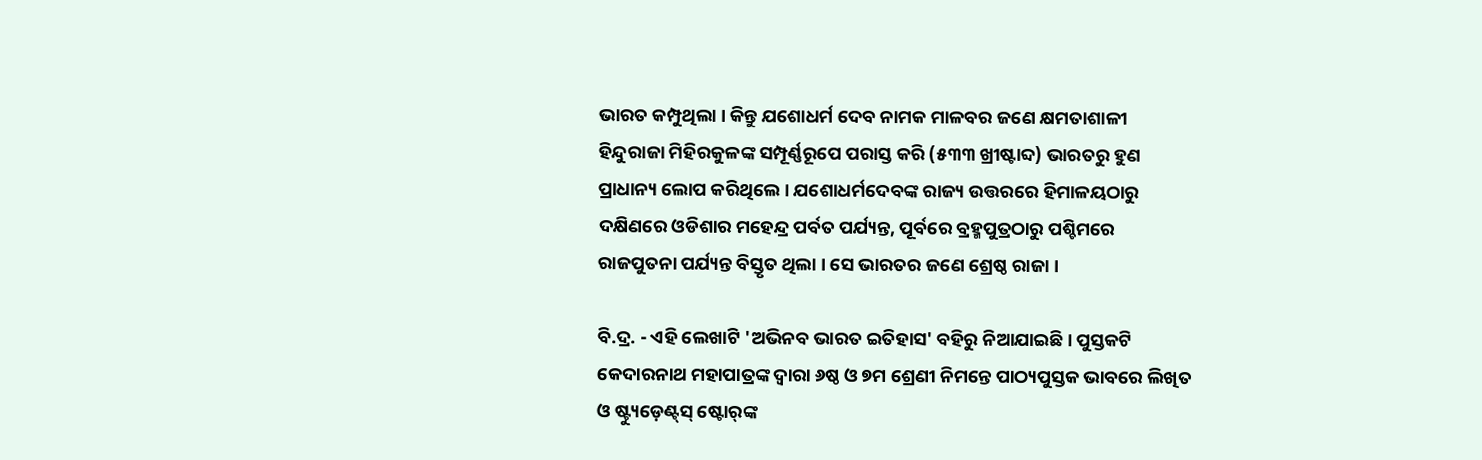ଭାରତ କମ୍ପୁଥିଲା । କିନ୍ତୁ ଯଶୋଧର୍ମ ଦେବ ନାମକ ମାଳବର ଜଣେ କ୍ଷମତାଶାଳୀ ହିନ୍ଦୁରାଜା ମିହିରକୁଳଙ୍କ ସମ୍ପୂର୍ଣ୍ଣରୂପେ ପରାସ୍ତ କରି (୫୩୩ ଖ୍ରୀଷ୍ଟାବ୍ଦ) ଭାରତରୁ ହୁଣ ପ୍ରାଧାନ୍ୟ ଲୋପ କରିଥିଲେ । ଯଶୋଧର୍ମଦେବଙ୍କ ରାଜ୍ୟ ଉତ୍ତରରେ ହିମାଳୟଠାରୁ ଦକ୍ଷିଣରେ ଓଡିଶାର ମହେନ୍ଦ୍ର ପର୍ବତ ପର୍ଯ୍ୟନ୍ତ, ପୂର୍ବରେ ବ୍ରହ୍ମପୁତ୍ରଠାରୁ ପଶ୍ଚିମରେ ରାଜପୁତନା ପର୍ଯ୍ୟନ୍ତ ବିସ୍ତୃତ ଥିଲା । ସେ ଭାରତର ଜଣେ ଶ୍ରେଷ୍ଠ ରାଜା ।

ବି.ଦ୍ର. - ଏହି ଲେଖାଟି 'ଅଭିନବ ଭାରତ ଇତିହାସ' ବହିରୁ ନିଆଯାଇଛି । ପୁସ୍ତକଟି କେଦାରନାଥ ମହାପାତ୍ରଙ୍କ ଦ୍ୱାରା ୬ଷ୍ଠ ଓ ୭ମ ଶ୍ରେଣୀ ନିମନ୍ତେ ପାଠ୍ୟପୁସ୍ତକ ଭାବରେ ଲିଖିତ ଓ ଷ୍ଟ୍ୟୁଡ଼େଣ୍ଟ୍‌ସ୍ ଷ୍ଟୋର୍‌ଙ୍କ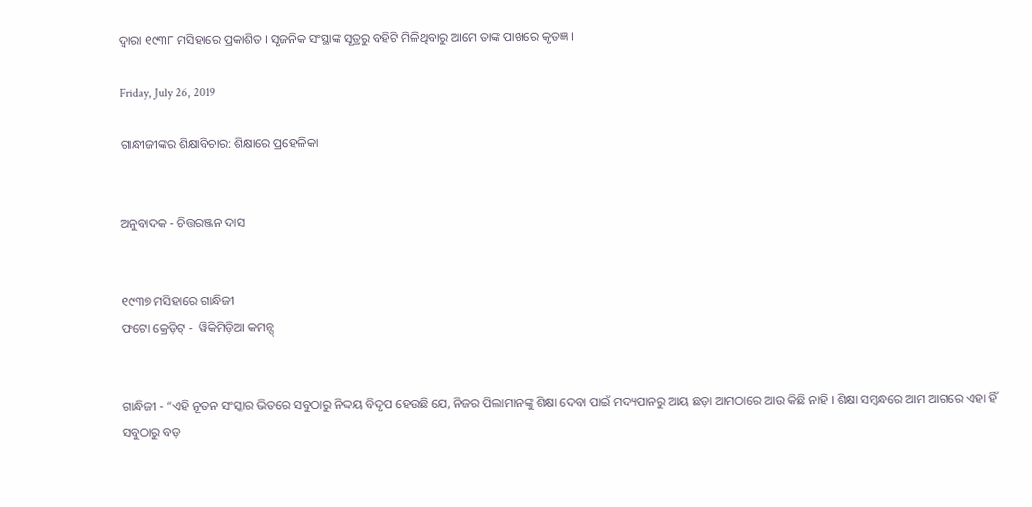ଦ୍ୱାରା ୧୯୩୮ ମସିହାରେ ପ୍ରକାଶିତ । ସୃଜନିକ ସଂସ୍ଥାଙ୍କ ସୂତ୍ରରୁ ବହିଟି ମିଳିଥିବାରୁ ଆମେ ତାଙ୍କ ପାଖରେ କୃତଜ୍ଞ ।

Friday, July 26, 2019

ଗାନ୍ଧୀଜୀଙ୍କର ଶିକ୍ଷାବିଚାର: ଶିକ୍ଷାରେ ପ୍ରହେଳିକା


ଅନୁବାଦକ - ଚିତ୍ତରଞ୍ଜନ ଦାସ


୧୯୩୭ ମସିହାରେ ଗାନ୍ଧିଜୀ
ଫଟୋ କ୍ରେଡ଼ିଟ୍ -  ୱିକିମିଡ଼ିଆ କମନ୍ସ୍


ଗାନ୍ଧିଜୀ - “ଏହି ନୂତନ ସଂସ୍କାର ଭିତରେ ସବୁଠାରୁ ନିଦ୍ଦୟ ବିଦୃପ ହେଉଛି ଯେ, ନିଜର ପିଲାମାନଙ୍କୁ ଶିକ୍ଷା ଦେବା ପାଇଁ ମଦ୍ୟପାନରୁ ଆୟ ଛଡ଼ା ଆମଠାରେ ଆଉ କିଛି ନାହି । ଶିକ୍ଷା ସମ୍ୱନ୍ଧରେ ଆମ ଆଗରେ ଏହା ହିଁ ସବୁଠାରୁ ବଡ଼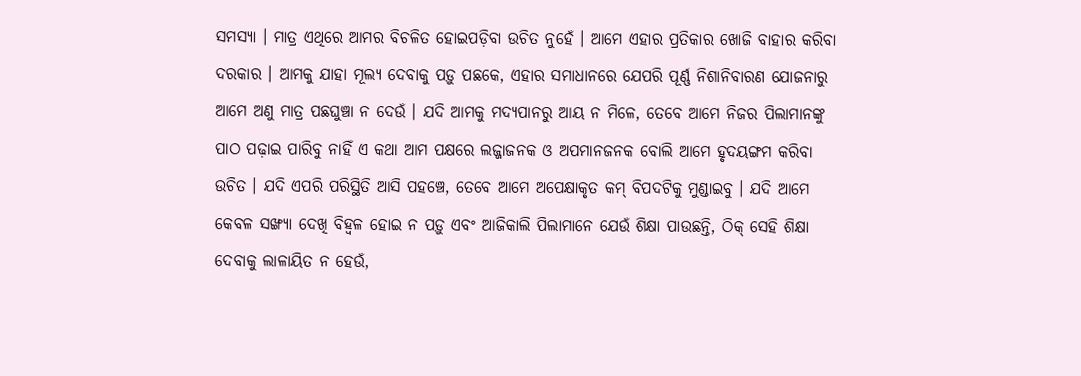ସମସ୍ୟା । ମାତ୍ର ଏଥିରେ ଆମର ବିଚଳିତ ହୋଇପଡ଼ିବା ଉଚିତ ନୁହେଁ । ଆମେ ଏହାର ପ୍ରତିକାର ଖୋଜି ବାହାର କରିବା ଦରକାର । ଆମକୁ ଯାହା ମୂଲ୍ୟ ଦେବାକୁ ପଡ଼ୁ ପଛକେ, ଏହାର ସମାଧାନରେ ଯେପରି ପୂର୍ଣ୍ଣ ନିଶାନିବାରଣ ଯୋଜନାରୁ ଆମେ ଅଣୁ ମାତ୍ର ପଛଘୁଞ୍ଚା ନ ଦେଉଁ । ଯଦି ଆମକୁ ମଦ୍ୟପାନରୁ ଆୟ ନ ମିଳେ, ତେବେ ଆମେ ନିଜର ପିଲାମାନଙ୍କୁ ପାଠ ପଢ଼ାଇ ପାରିବୁ ନାହିଁ ଏ କଥା ଆମ ପକ୍ଷରେ ଲଜ୍ଜାଜନକ ଓ ଅପମାନଜନକ ବୋଲି ଆମେ ହୃଦୟଙ୍ଗମ କରିବା ଉଚିତ । ଯଦି ଏପରି ପରିସ୍ଥିତି ଆସି ପହଞ୍ଚେ, ତେବେ ଆମେ ଅପେକ୍ଷାକୃତ କମ୍ ବିପଦଟିକୁ ମୁଣ୍ଡାଇବୁ । ଯଦି ଆମେ କେବଳ ସଙ୍ଖ୍ୟା ଦେଖି ବିହ୍ୱଳ ହୋଇ ନ ପଡ଼ୁ ଏବଂ ଆଜିକାଲି ପିଲାମାନେ ଯେଉଁ ଶିକ୍ଷା ପାଉଛନ୍ତି, ଠିକ୍ ସେହି ଶିକ୍ଷା ଦେବାକୁ ଲାଳାୟିତ ନ ହେଉଁ,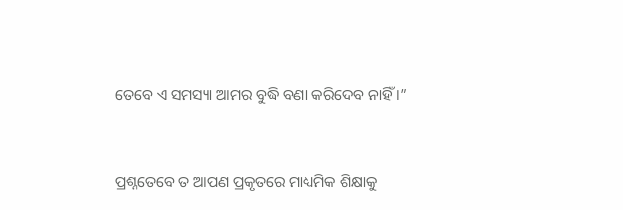ତେବେ ଏ ସମସ୍ୟା ଆମର ବୁଦ୍ଧି ବଣା କରିଦେବ ନାହିଁ ।”


ପ୍ରଶ୍ନତେବେ ତ ଆପଣ ପ୍ରକୃତରେ ମାଧ୍ୟମିକ ଶିକ୍ଷାକୁ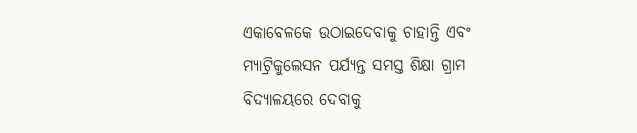ଏକାବେଳକେ ଉଠାଇଦେବାକୁ ଚାହାନ୍ତି ଏବଂ ମ୍ୟାଟ୍ରିକୁଲେସନ ପର୍ଯ୍ୟନ୍ତ ସମସ୍ତ ଶିକ୍ଷା ଗ୍ରାମ ବିଦ୍ୟାଳୟରେ ଦେବାକୁ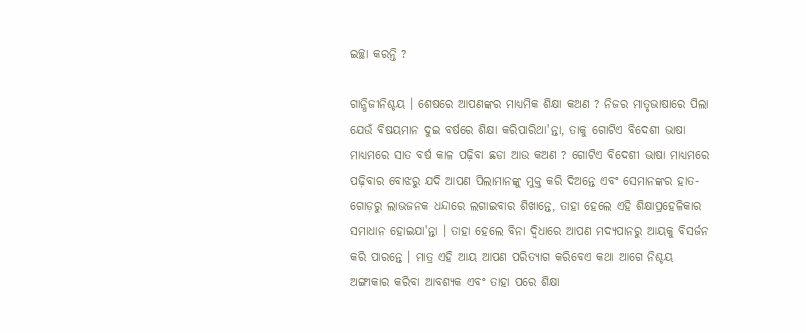ଇଚ୍ଛା କରନ୍ତି ?

ଗାନ୍ଧିଜୀନିଶ୍ଚୟ । ଶେଷରେ ଆପଣଙ୍କର ମାଧ୍ୟମିକ ଶିକ୍ଷା କଅଣ ? ନିଜର ମାତୃଭାଷାରେ ପିଲା ଯେଉଁ ବିଷୟମାନ ଦୁଇ ବର୍ଷରେ ଶିକ୍ଷା କରିପାରିଥା'ନ୍ତା, ତାକୁ ଗୋଟିଏ ବିଦେଶୀ ଭାଷା ମାଧ୍ୟମରେ ସାତ ବର୍ଷ କାଳ ପଢ଼ିବା ଛଡା ଆଉ କଅଣ ? ଗୋଟିଏ ବିଦେଶୀ ଭାଷା ମାଧ୍ୟମରେ ପଢ଼ିବାର ବୋଝରୁ ଯଦି ଆପଣ ପିଲାମାନଙ୍କୁ ମୁକ୍ତ କରି ଦିଅନ୍ତେ ଏବଂ ସେମାନଙ୍କର ହାତ-ଗୋଡ଼ରୁ ଲାଭଜନକ ଧନ୍ଦାରେ ଲଗାଇବାର ଶିଖାନ୍ତେ, ତାହା ହେଲେ ଏହି ଶିକ୍ଷାପ୍ରହେଳିକାର ସମାଧାନ ହୋଇଯା'ନ୍ତା । ତାହା ହେଲେ ବିନା ଦ୍ୱିଧାରେ ଆପଣ ମଦ୍ୟପାନରୁ ଆୟକୁ ବିସର୍ଜନ କରି ପାରନ୍ତେ । ମାତ୍ର ଏହି ଆୟ ଆପଣ ପରିତ୍ୟାଗ କରିବେଏ କଥା ଆଗେ ନିଶ୍ଚୟ ଅଙ୍ଗୀକାର କରିବା ଆବଶ୍ୟକ ଏବଂ ତାହା ପରେ ଶିକ୍ଷା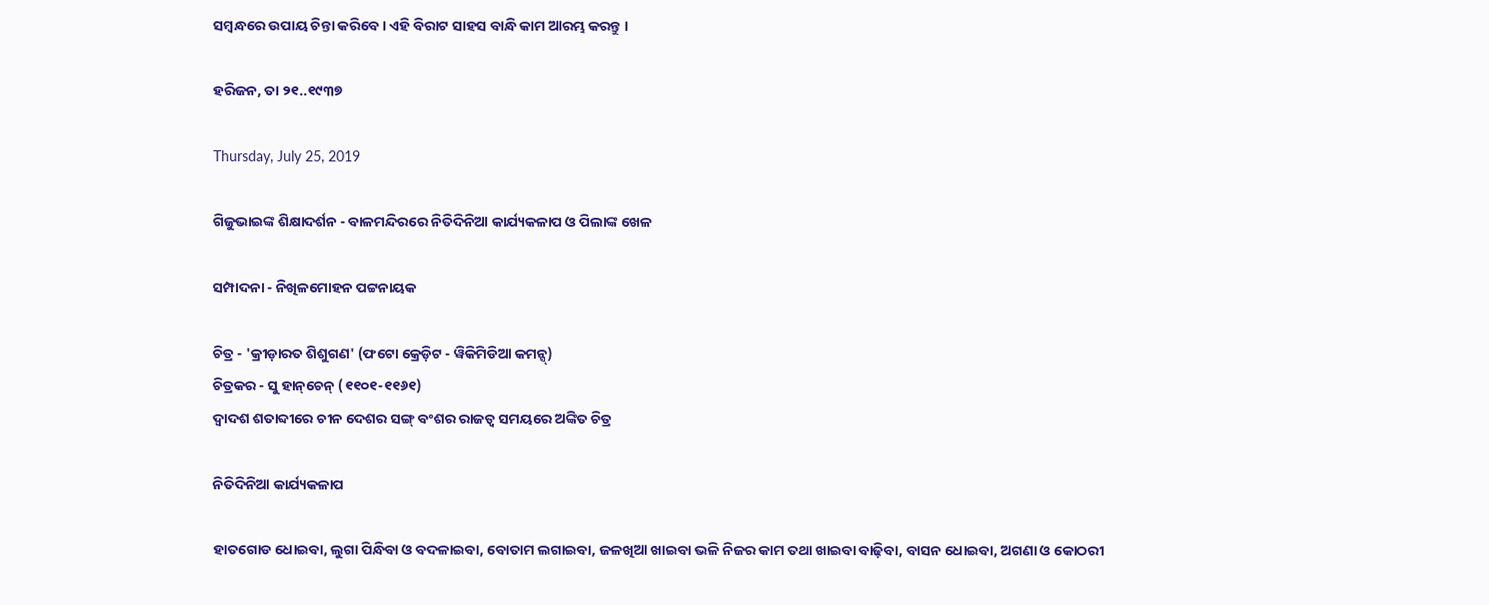ସମ୍ୱନ୍ଧରେ ଉପାୟ ଚିନ୍ତା କରିବେ । ଏହି ବିରାଟ ସାହସ ବାନ୍ଧି କାମ ଆରମ୍ଭ କରନ୍ତୁ ।

ହରିଜନ, ତା ୨୧..୧୯୩୭

Thursday, July 25, 2019

ଗିଜୁଭାଇଙ୍କ ଶିକ୍ଷାଦର୍ଶନ - ବାଳମନ୍ଦିରରେ ନିତିଦିନିଆ କାର୍ଯ୍ୟକଳାପ ଓ ପିଲାଙ୍କ ଖେଳ

ସମ୍ପାଦନା - ନିଖିଳମୋହନ ପଟ୍ଟନାୟକ

ଚିତ୍ର - 'କ୍ରୀଡ଼ାରତ ଶିଶୁଗଣ' (ଫଟୋ କ୍ରେଡ଼ିଟ - ୱିକିମିଡିଆ କମନ୍ସ୍)
ଚିତ୍ରକର - ସୁ ହାନ୍‌ଚେନ୍ (୧୧୦୧-୧୧୬୧)
ଦ୍ୱାଦଶ ଶତାବ୍ଦୀରେ ଚୀନ ଦେଶର ସଙ୍ଗ୍ ବଂଶର ରାଜତ୍ୱ ସମୟରେ ଅଙ୍କିତ ଚିତ୍ର

ନିତିଦିନିଆ କାର୍ଯ୍ୟକଳାପ

ହାତଗୋଡ ଧୋଇବା, ଲୁଗା ପିନ୍ଧିବା ଓ ବଦଳାଇବା, ବୋତାମ ଲଗାଇବା, ଜଳଖିଆ ଖାଇବା ଭଳି ନିଜର କାମ ତଥା ଖାଇବା ବାଢ଼ିବା, ବାସନ ଧୋଇବା, ଅଗଣା ଓ କୋଠରୀ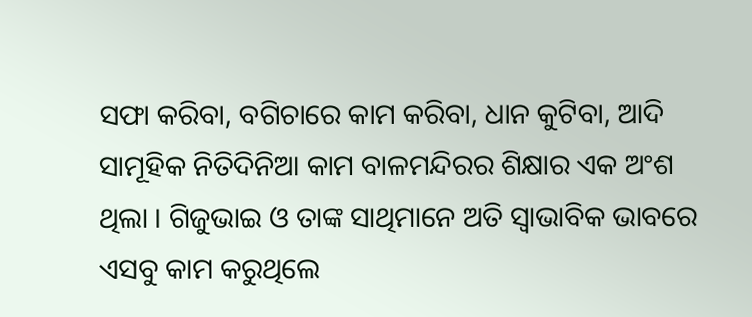ସଫା କରିବା, ବଗିଚାରେ କାମ କରିବା, ଧାନ କୁଟିବା, ଆଦି ସାମୂହିକ ନିତିଦିନିଆ କାମ ବାଳମନ୍ଦିରର ଶିକ୍ଷାର ଏକ ଅଂଶ ଥିଲା । ଗିଜୁଭାଇ ଓ ତାଙ୍କ ସାଥିମାନେ ଅତି ସ୍ୱାଭାବିକ ଭାବରେ ଏସବୁ କାମ କରୁଥିଲେ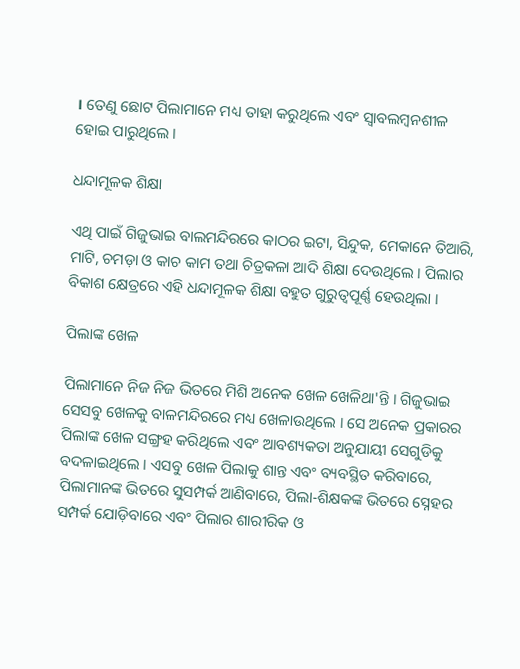। ତେଣୁ ଛୋଟ ପିଲାମାନେ ମଧ୍ୟ ତାହା କରୁଥିଲେ ଏବଂ ସ୍ୱାବଲମ୍ୱନଶୀଳ ହୋଇ ପାରୁଥିଲେ ।

ଧନ୍ଦାମୂଳକ ଶିକ୍ଷା

ଏଥି ପାଇଁ ଗିଜୁଭାଇ ବାଲମନ୍ଦିରରେ କାଠର ଇଟା, ସିନ୍ଦୁକ, ମେକାନେ ତିଆରି, ମାଟି, ଚମଡ଼ା ଓ କାଚ କାମ ତଥା ଚିତ୍ରକଳା ଆଦି ଶିକ୍ଷା ଦେଉଥିଲେ । ପିଲାର ବିକାଶ କ୍ଷେତ୍ରରେ ଏହି ଧନ୍ଦାମୂଳକ ଶିକ୍ଷା ବହୁତ ଗୁରୁତ୍ୱପୂର୍ଣ୍ଣ ହେଉଥିଲା ।

ପିଲାଙ୍କ ଖେଳ

ପିଲାମାନେ ନିଜ ନିଜ ଭିତରେ ମିଶି ଅନେକ ଖେଳ ଖେଳିଥା'ନ୍ତି । ଗିଜୁଭାଇ ସେସବୁ ଖେଳକୁ ବାଳମନ୍ଦିରରେ ମଧ୍ୟ ଖେଳାଉଥିଲେ । ସେ ଅନେକ ପ୍ରକାରର ପିଲାଙ୍କ ଖେଳ ସଙ୍ଗ୍ରହ କରିଥିଲେ ଏବଂ ଆବଶ୍ୟକତା ଅନୁଯାୟୀ ସେଗୁଡିକୁ ବଦଳାଇଥିଲେ । ଏସବୁ ଖେଳ ପିଲାକୁ ଶାନ୍ତ ଏବଂ ବ୍ୟବସ୍ଥିତ କରିବାରେ, ପିଲାମାନଙ୍କ ଭିତରେ ସୁସମ୍ପର୍କ ଆଣିବାରେ, ପିଲା-ଶିକ୍ଷକଙ୍କ ଭିତରେ ସ୍ନେହର ସମ୍ପର୍କ ଯୋଡ଼ିବାରେ ଏବଂ ପିଲାର ଶାରୀରିକ ଓ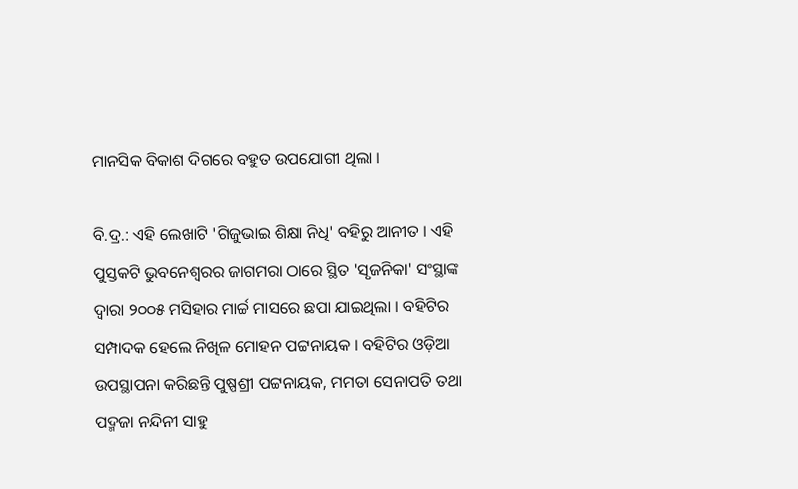ମାନସିକ ବିକାଶ ଦିଗରେ ବହୁତ ଉପଯୋଗୀ ଥିଲା ।

ବି.ଦ୍ର.: ଏହି ଲେଖାଟି 'ଗିଜୁଭାଇ ଶିକ୍ଷା ନିଧି' ବହିରୁ ଆନୀତ । ଏହି ପୁସ୍ତକଟି ଭୁବନେଶ୍ୱରର ଜାଗମରା ଠାରେ ସ୍ଥିତ 'ସୃଜନିକା' ସଂସ୍ଥାଙ୍କ ଦ୍ୱାରା ୨୦୦୫ ମସିହାର ମାର୍ଚ୍ଚ ମାସରେ ଛପା ଯାଇଥିଲା । ବହିଟିର ସମ୍ପାଦକ ହେଲେ ନିଖିଳ ମୋହନ ପଟ୍ଟନାୟକ । ବହିଟିର ଓଡ଼ିଆ ଉପସ୍ଥାପନା କରିଛନ୍ତି ପୁଷ୍ପଶ୍ରୀ ପଟ୍ଟନାୟକ, ମମତା ସେନାପତି ତଥା ପଦ୍ମଜା ନନ୍ଦିନୀ ସାହୁ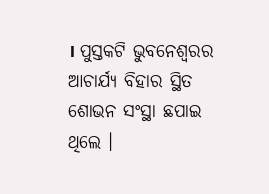। ପୁସ୍ତକଟି ଭୁବନେଶ୍ୱରର ଆଚାର୍ଯ୍ୟ ବିହାର ସ୍ଥିତ ଶୋଭନ ସଂସ୍ଥା ଛପାଇ ଥିଲେ ।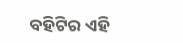ବହିଟିର ଏହି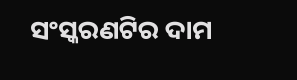ସଂସ୍କରଣଟିର ଦାମ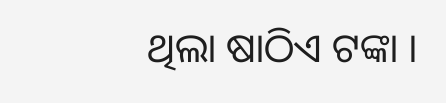ଥିଲା ଷାଠିଏ ଟଙ୍କା ।